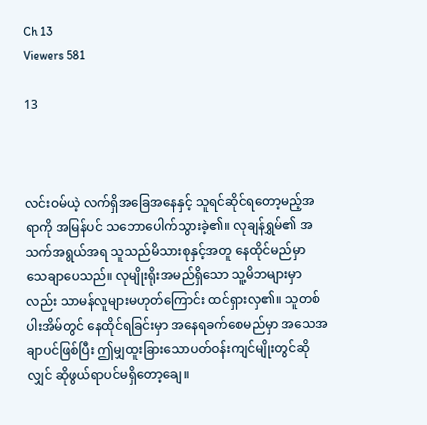Ch 13
Viewers 581

13



လင်းဝမ်ယဲ့ လက်ရှိအခြေအနေနှင့် သူရင်ဆိုင်ရတော့မည့်အရာကို အမြန်ပင် သဘောပေါက်သွားခဲ့၏။ လုချန်ရွှမ်၏ အသက်အရွယ်အရ သူသည်မိသားစုနှင့်အတူ နေထိုင်မည်မှာ သေချာပေသည်။ လုမျိုးရိုးအမည်ရှိသော သူ့မိဘများမှာလည်း သာမန်လူများမဟုတ်ကြောင်း ထင်ရှားလှ၏။ သူတစ်ပါးအိမ်တွင် နေထိုင်ရခြင်းမှာ အနေရခက်စေမည်မှာ အသေအချာပင်ဖြစ်ပြီး ဤမျှထူးခြားသောပတ်ဝန်းကျင်မျိုးတွင်ဆိုလျှင် ဆိုဖွယ်ရာပင်မရှိတော့ချေ။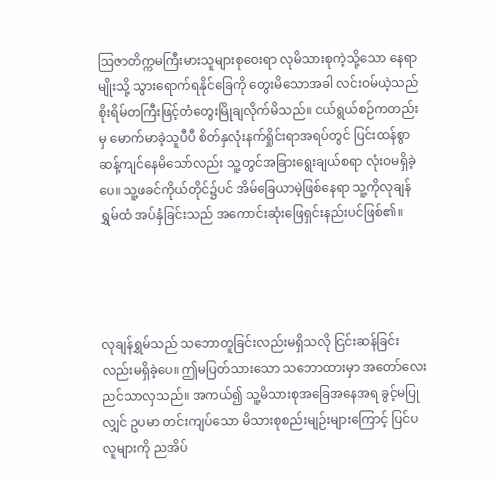ဩဇာတိက္ကမကြီးမားသူများစုဝေးရာ လုမိသားစုကဲ့သို့သော နေရာမျိုးသို့ သွားရောက်ရနိုင်ခြေကို တွေးမိသောအခါ လင်းဝမ်ယဲ့သည် စိုးရိမ်တကြီးဖြင့်တံတွေးမြိုချလိုက်မိသည်။ ငယ်ရွယ်စဉ်ကတည်းမှ မောက်မာခဲ့သူပီပီ စိတ်နှလုံးနက်ရှိုင်းရာအရပ်တွင် ပြင်းထန်စွာ ဆန့်ကျင်နေမိသော်လည်း သူ့တွင်အခြားရွေးချယ်စရာ လုံးဝမရှိခဲ့ပေ။ သူ့ဖခင်ကိုယ်တိုင်၌ပင် အိမ်ခြေယာမဲ့ဖြစ်နေရာ သူ့ကိုလုချန်ရွှမ်ထံ အပ်နှံခြင်းသည် အကောင်းဆုံးဖြေရှင်းနည်းပင်ဖြစ်၏။




လုချန်ရွှမ်သည် သဘောတူခြင်းလည်းမရှိသလို ငြင်းဆန်ခြင်းလည်းမရှိခဲ့ပေ။ ဤမပြတ်သားသော သဘောထားမှာ အတော်လေး ညင်သာလှသည်။ အကယ်၍ သူ့မိသားစုအခြေအနေအရ ခွင့်မပြုလျှင် ဥပမာ တင်းကျပ်သော မိသားစုစည်းမျဉ်းများကြောင့် ပြင်ပလူများကို ညအိပ်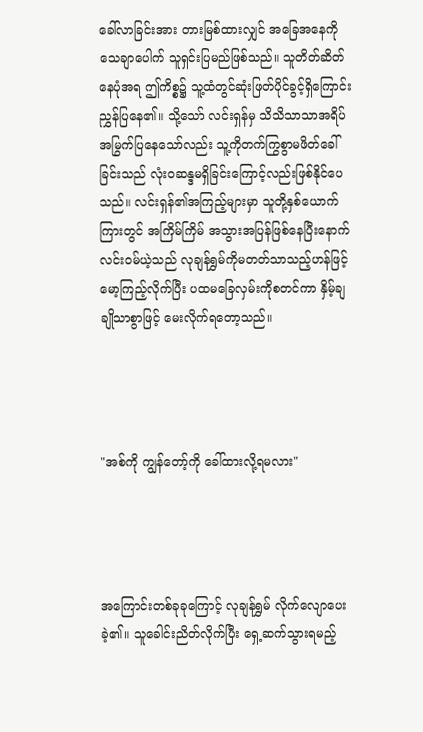ခေါ်လာခြင်းအား တားမြစ်ထားလျှင် အခြေအနေကို သေချာပေါက် သူရှင်းပြမည်ဖြစ်သည်။ သူတိတ်ဆိတ်နေပုံအရ ဤကိစ္စ၌ သူ့ထံတွင်ဆုံးဖြတ်ပိုင်ခွင့်ရှိကြောင်းညွှန်ပြနေ၏။ သို့သော် လင်းရှန်မှ သိသိသာသာအရိပ်အမြွက်ပြနေသော်လည်း သူ့ကိုတက်ကြွစွာမဖိတ်ခေါ်ခြင်းသည် လုံးဝဆန္ဒမရှိခြင်းကြောင့်လည်းဖြစ်နိုင်ပေသည်။ လင်းရှန်၏အကြည့်များမှာ သူတို့နှစ်ယောက်ကြားတွင် အကြိမ်ကြိမ် အသွားအပြန်ဖြစ်နေပြီးနောက် လင်းဝမ်ယဲ့သည် လုချန်ရွှမ်ကိုမတတ်သာသည့်ဟန်ဖြင့် မော့ကြည့်လိုက်ပြီး ပထမခြေလှမ်းကိုစတင်ကာ နှိမ့်ချချိုသာစွာဖြင့် မေးလိုက်ရတော့သည်။




"အစ်ကို ကျွန်တော့်ကို ခေါ်ထားလို့ရမလား"




အကြောင်းတစ်ခုခုကြောင့် လုချန်ရွှမ် လိုက်လျောပေးခဲ့၏။ သူခေါင်းညိတ်လိုက်ပြီး ရှေ့ဆက်သွားရမည့်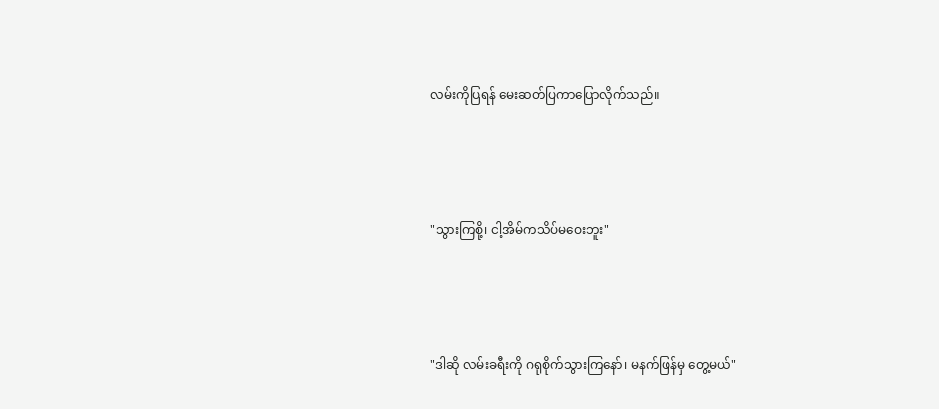လမ်းကိုပြရန် မေးဆတ်ပြကာပြောလိုက်သည်။




"သွားကြစို့၊ ငါ့အိမ်ကသိပ်မဝေးဘူး"




"ဒါဆို လမ်းခရီးကို ဂရုစိုက်သွားကြနော်၊ မနက်ဖြန်မှ တွေ့မယ်"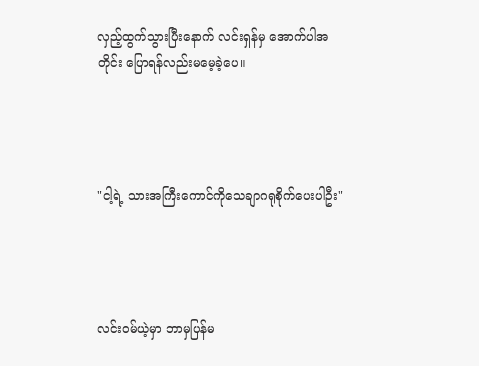လှည့်ထွက်သွားပြီးနောက် လင်းရှန်မှ အောက်ပါအတိုင်း ပြောရန်လည်းမမေ့ခဲ့ပေ။




"ငါ့ရဲ့ သားအကြီးကောင်ကိုသေချာဂရုစိုက်ပေးပါဦး"




လင်းဝမ်ယဲ့မှာ ဘာမှပြန်မ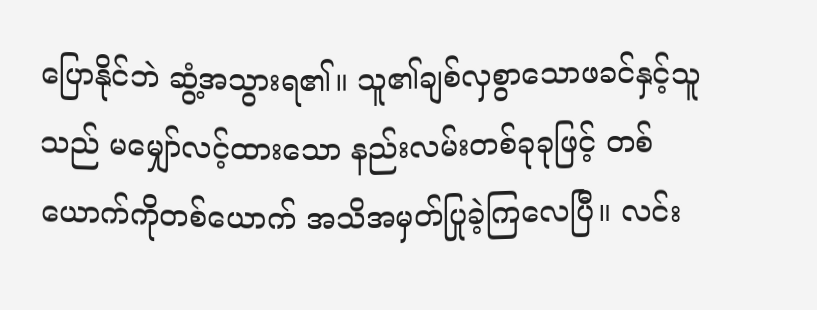ပြောနိုင်ဘဲ ဆွံ့အသွားရ၏။ သူ၏ချစ်လှစွာသောဖခင်နှင့်သူသည် မမျှော်လင့်ထားသော နည်းလမ်းတစ်ခုခုဖြင့် တစ်ယောက်ကိုတစ်ယောက် အသိအမှတ်ပြုခဲ့ကြလေပြီ။ လင်း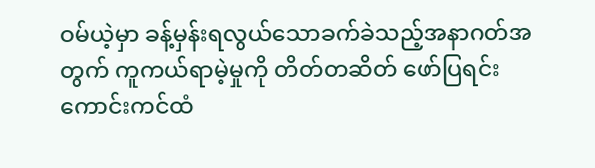ဝမ်ယဲ့မှာ ခန့်မှန်းရလွယ်သောခက်ခဲသည့်အနာဂတ်အတွက် ကူကယ်ရာမဲ့မှုကို တိတ်တဆိတ် ဖော်ပြရင်း ကောင်းကင်ထံ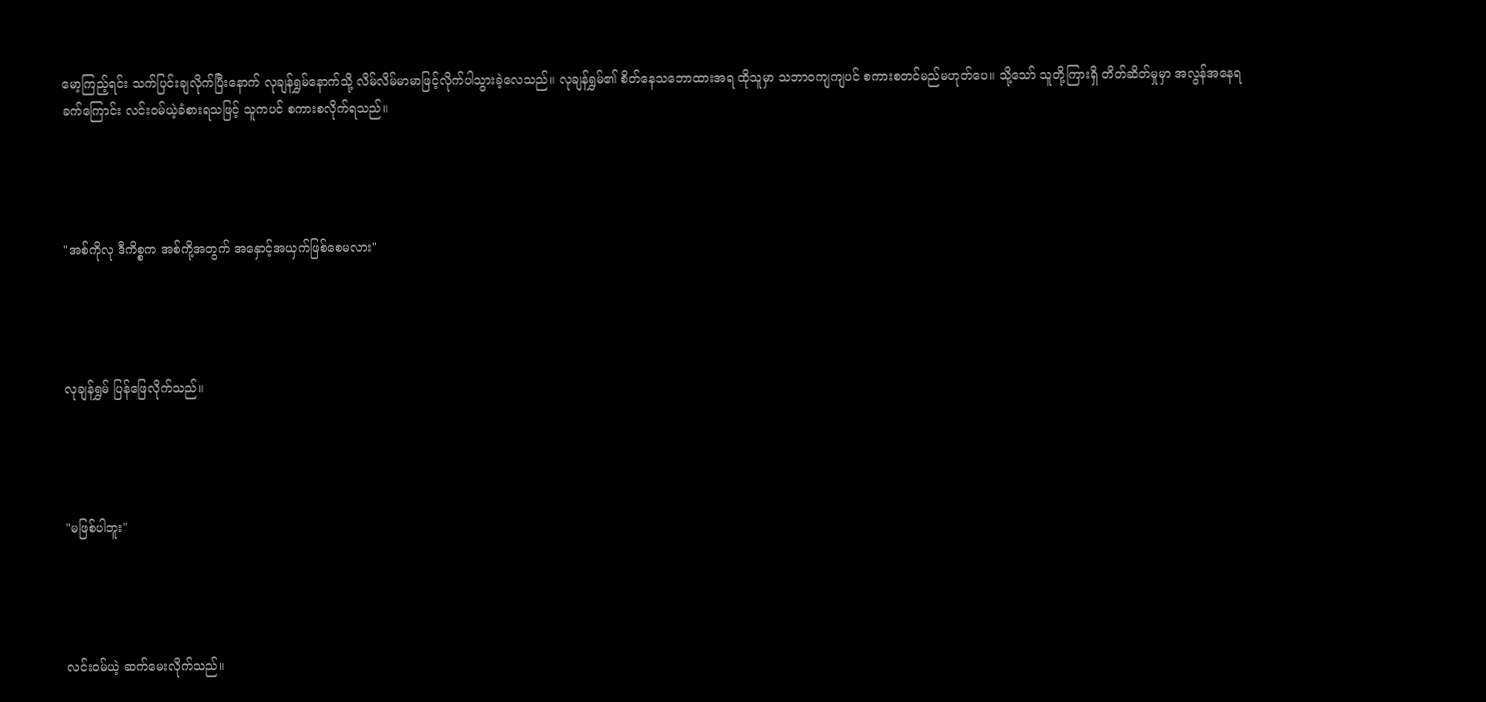မော့ကြည့်ရင်း သက်ပြင်းချလိုက်ပြီးနောက် လုချန်ရွှမ်နောက်သို့ လိမ်လိမ်မာမာဖြင့်လိုက်ပါသွားခဲ့လေသည်။ လုချန်ရွှမ်၏ စိတ်နေသဘောထားအရ ထိုသူမှာ သဘာဝကျကျပင် စကားစတင်မည်မဟုတ်ပေ။ သို့သော် သူတို့ကြားရှိ တိတ်ဆိတ်မှုမှာ အလွန်အနေရခက်ကြောင်း လင်းဝမ်ယဲ့ခံစားရသဖြင့် သူကပင် စကားစလိုက်ရသည်။




"အစ်ကိုလု ဒီကိစ္စက အစ်ကို့အတွက် အနှောင့်အယှက်ဖြစ်စေမလား"




လုချန်ရွှမ် ပြန်ဖြေလိုက်သည်။




"မဖြစ်ပါဘူး"




လင်းဝမ်ယဲ့ ဆက်မေးလိုက်သည်။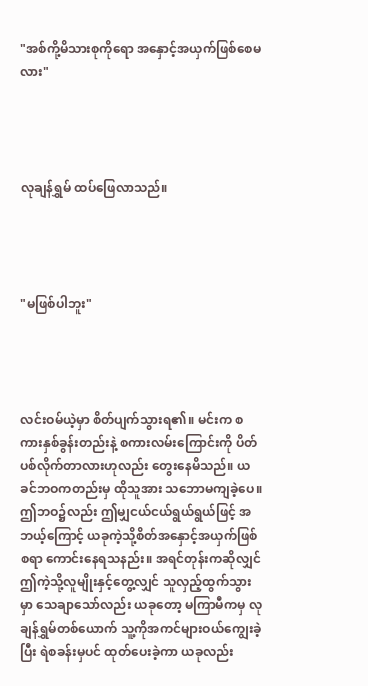"အစ်ကို့မိသားစုကိုရော အနှောင့်အယှက်ဖြစ်စေမလား"




လုချန်ရွှမ် ထပ်ဖြေလာသည်။




"မဖြစ်ပါဘူး"




လင်းဝမ်ယဲ့မှာ စိတ်ပျက်သွားရ၏။ မင်းက စကားနှစ်ခွန်းတည်းနဲ့ စကားလမ်းကြောင်းကို ပိတ်ပစ်လိုက်တာလားဟုလည်း တွေးနေမိသည်။ ယခင်ဘဝကတည်းမှ ထိုသူအား သဘောမကျခဲ့‌ပေ။ ဤဘဝ၌လည်း ဤမျှငယ်ငယ်ရွယ်ရွယ်ဖြင့် အဘယ့်ကြောင့် ယခုကဲ့သို့စိတ်အနှောင့်အယှက်ဖြစ်စရာ ကောင်းနေရသနည်း။ အရင်တုန်းကဆိုလျှင် ဤကဲ့သို့လူမျိုးနှင့်တွေ့လျှင် သူလှည့်ထွက်သွားမှာ သေချာသော်လည်း ယခုတော့ မကြာမီကမှ လုချန်ရွှမ်တစ်ယောက် သူ့ကိုအကင်များဝယ်ကျွေးခဲ့ပြီး ရဲစခန်းမှပင် ထုတ်ပေးခဲ့ကာ ယခုလည်း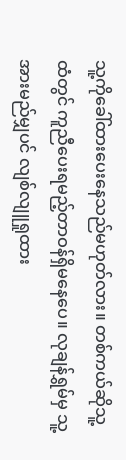သူ့ကိုခေါ်ထားပေးနေသည်မဟုတ်လား။ တစ်ကယ်ဆိုသူ့ထံတွင် ကူညီပေးရမည့်တာဝန်ရှိမနေပေ။ လုချန်ရွှမ်မှ သူ့အားမည်မျှပင် လျစ်လျူရှုထား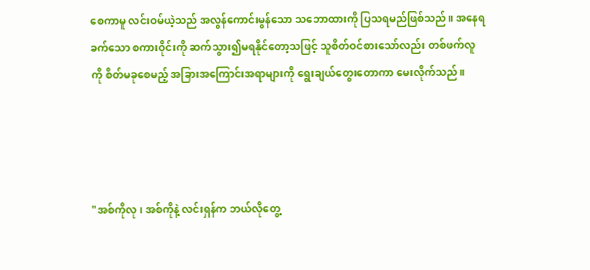စေကာမူ လင်းဝမ်ယဲ့သည် အလွန်ကောင်းမွန်သော သဘောထားကို ပြသရမည်ဖြစ်သည်။ အနေရခက်သော စကားဝိုင်းကို ဆက်သွား၍မရနိုင်တော့သဖြင့် သူစိတ်ဝင်စားသော်လည်း တစ်ဖက်လူကို စိတ်မခုစေမည့် အခြားအကြောင်းအရာများကို ရွေးချယ်တွေးတောကာ မေးလိုက်သည်။




"အစ်ကိုလု၊ အစ်ကိုနဲ့ လင်းရှန်က ဘယ်လိုတွေ့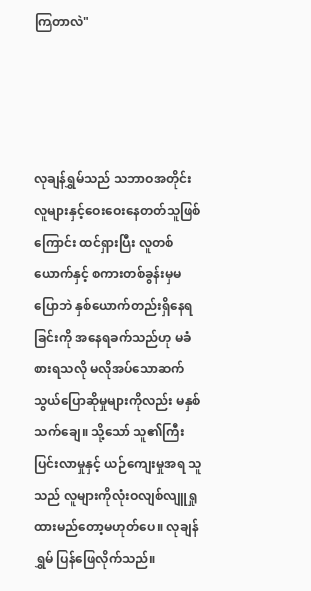ကြတာလဲ"




လုချန်ရွှမ်သည် သဘာဝအတိုင်း လူများနှင့်ဝေးဝေးနေတတ်သူဖြစ်ကြောင်း ထင်ရှားပြီး လူတစ်ယောက်နှင့် စကားတစ်ခွန်းမှမပြောဘဲ နှစ်ယောက်တည်းရှိနေရခြင်းကို အနေရခက်သည်ဟု မခံစားရသလို မလိုအပ်သောဆက်သွယ်ပြောဆိုမှုများကိုလည်း မနှစ်သက်ချေ။ သို့သော် သူ၏ကြီးပြင်းလာမှုနှင့် ယဉ်ကျေးမှုအရ သူသည် လူများကိုလုံးဝလျစ်လျူရှုထားမည်တော့မဟုတ်ပေ။ လုချန်ရွှမ် ပြန်ဖြေလိုက်သည်။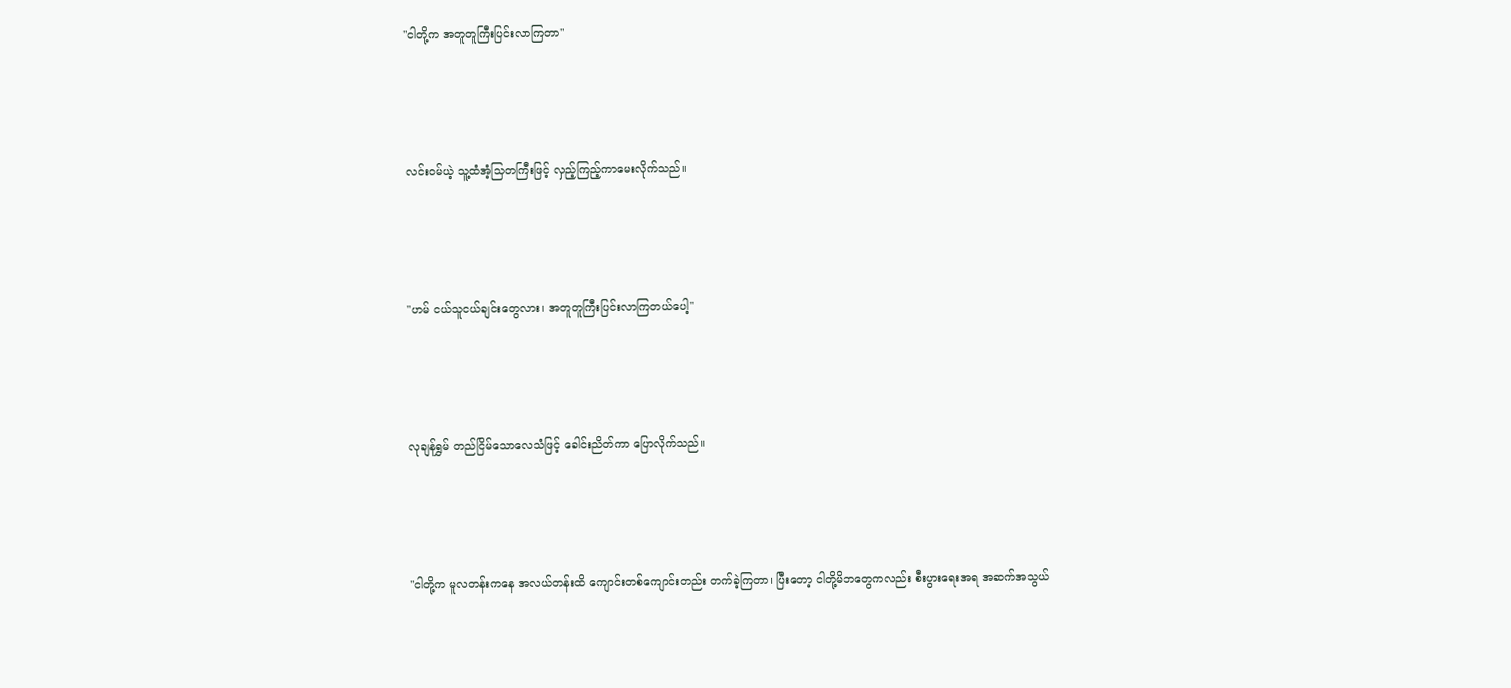"ငါတို့က အတူတူကြီးပြင်းလာကြတာ"




လင်းဝမ်ယဲ့ သူ့ထံအံ့သြတကြီးဖြင့် လှည့်ကြည့်ကာမေးလိုက်သည်။




"ဟမ် ငယ်သူငယ်ချင်းတွေလား၊ အတူတူကြီးပြင်းလာကြတယ်ပေါ့"




လုချန်ရွှမ် တည်ငြိမ်သောလေသံဖြင့် ခေါင်းညိတ်ကာ ပြောလိုက်သည်။




"ငါတို့က မူလတန်းကနေ အလယ်တန်းထိ ကျောင်းတစ်ကျောင်းတည်း တက်ခဲ့ကြတာ၊ ပြီးတော့ ငါတို့မိဘတွေကလည်း စီးပွားရေးအရ အဆက်အသွယ်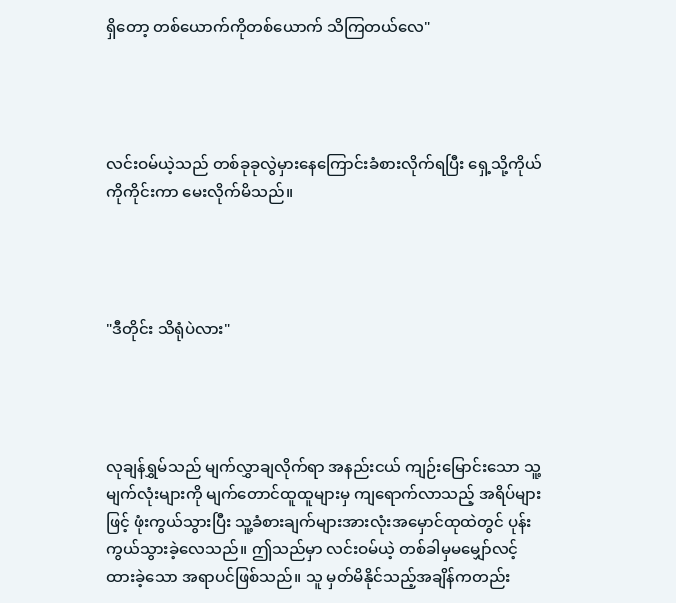ရှိတော့ တစ်ယောက်ကိုတစ်ယောက် သိကြတယ်လေ"




လင်းဝမ်ယဲ့သည် တစ်ခုခုလွဲမှားနေကြောင်းခံစားလိုက်ရပြီး ရှေ့သို့ကိုယ်ကိုကိုင်းကာ မေးလိုက်မိသည်။




"ဒီတိုင်း သိရုံပဲလား"




လုချန်ရွှမ်သည် မျက်လွှာချလိုက်ရာ အနည်းငယ် ကျဉ်းမြောင်းသော သူ့မျက်လုံးများကို မျက်တောင်ထူထူများမှ ကျရောက်လာသည့် အရိပ်များဖြင့် ဖုံးကွယ်သွားပြီး သူ့ခံစားချက်များအားလုံးအမှောင်ထုထဲတွင် ပုန်းကွယ်သွားခဲ့လေသည်။ ဤသည်မှာ လင်းဝမ်ယဲ့ တစ်ခါမှမမျှော်လင့်ထားခဲ့သော အရာပင်ဖြစ်သည်။ သူ မှတ်မိနိုင်သည့်အချိန်ကတည်း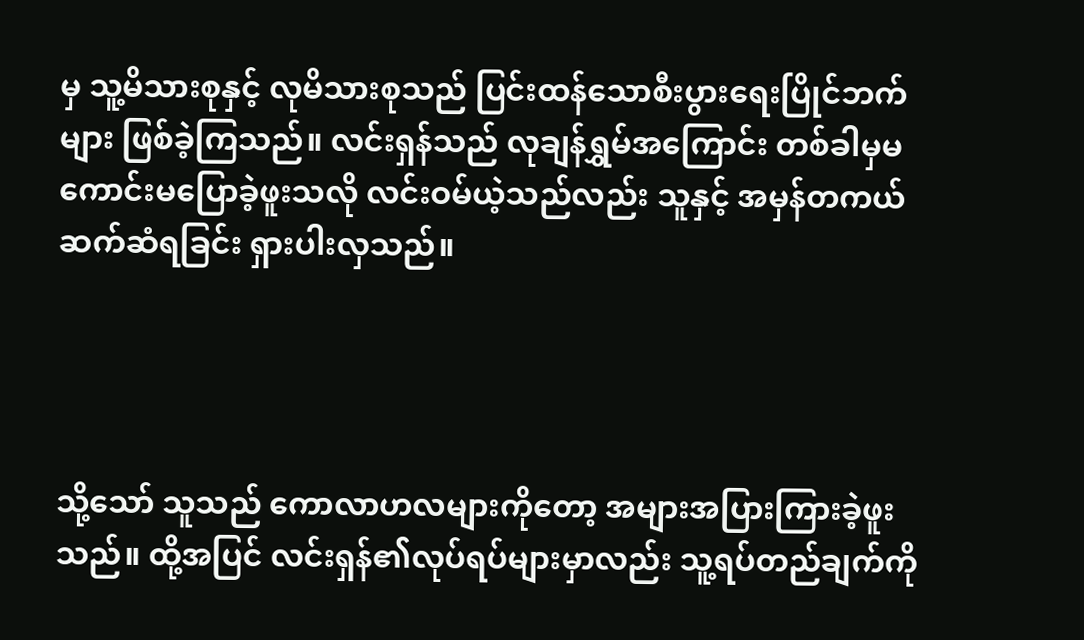မှ သူ့မိသားစုနှင့် လုမိသားစုသည် ပြင်းထန်သောစီးပွားရေးပြိုင်ဘက်များ ဖြစ်ခဲ့ကြသည်။ လင်းရှန်သည် လုချန်ရွှမ်အကြောင်း တစ်ခါမှမကောင်းမပြောခဲ့ဖူးသလို လင်းဝမ်ယဲ့သည်လည်း သူနှင့် အမှန်တကယ်ဆက်ဆံရခြင်း ရှားပါးလှသည်။




သို့သော် သူသည် ကောလာဟလများကိုတော့ အများအပြားကြားခဲ့ဖူးသည်။ ထို့အပြင် လင်းရှန်၏လုပ်ရပ်များမှာလည်း သူ့ရပ်တည်ချက်ကို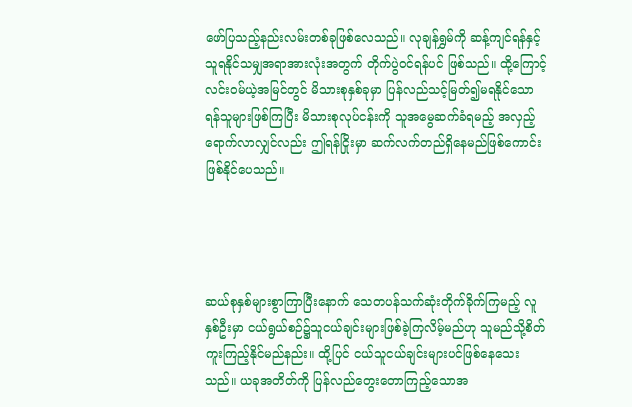ဖော်ပြသည့်နည်းလမ်းတစ်ခုဖြစ်လေသည်။ လုချန်ရွှမ်ကို ဆန့်ကျင်ရန်နှင့် သူရနိုင်သမျှအရာအားလုံးအတွက် တိုက်ပွဲဝင်ရန်ပင် ဖြစ်သည်။ ထို့ကြောင့် လင်းဝမ်ယဲ့အမြင်တွင် မိသားစုနှစ်ခုမှာ ပြန်လည်သင့်မြတ်၍မရနိုင်သော ရန်သူများဖြစ်ကြပြီး မိသားစုလုပ်ငန်းကို သူအမွေဆက်ခံရမည့် အလှည့်ရောက်လာလျှင်လည်း ဤရန်ငြိုးမှာ ဆက်လက်တည်ရှိနေမည်ဖြစ်ကောင်းဖြစ်နိုင်ပေသည်။




ဆယ်စုနှစ်များစွာကြာပြီးနောက် သေတပန်သက်ဆုံးတိုက်ခိုက်ကြမည့် လူနှစ်ဦးမှာ ငယ်ရွယ်စဉ်၌သူငယ်ချင်းများဖြစ်ခဲ့ကြလိမ့်မည်ဟု သူမည်သို့စိတ်ကူးကြည့်နိုင်မည်နည်း။ ထို့ပြင် ငယ်သူငယ်ချင်းများပင်ဖြစ်နေသေးသည်။ ယခုအတိတ်ကို ပြန်လည်တွေးတောကြည့်သောအ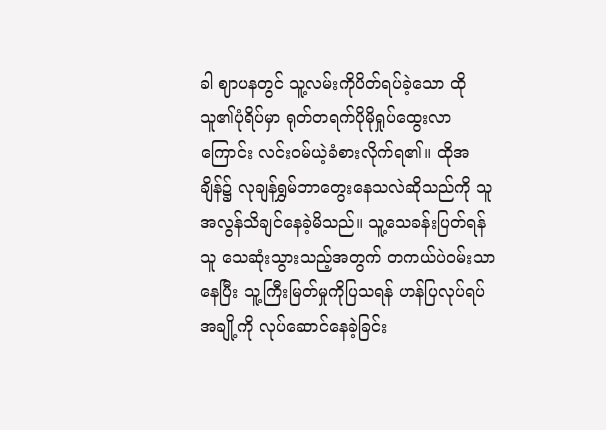ခါ ဈာပနတွင် သူ့လမ်းကိုပိတ်ရပ်ခဲ့သော ထိုသူ၏ပုံရိပ်မှာ ရုတ်တရက်ပိုမိုရှုပ်ထွေးလာကြောင်း လင်းဝမ်ယဲ့ခံစားလိုက်ရ၏။ ထိုအချိန်၌ လုချန်ရွှမ်ဘာတွေးနေသလဲဆိုသည်ကို သူအလွန်သိချင်နေခဲ့မိသည်။ သူ့သေခန်းပြတ်ရန်သူ သေဆုံးသွားသည့်အတွက် တကယ်ပဲဝမ်းသာနေပြီး သူ့ကြီးမြတ်မှုကိုပြသရန် ဟန်ပြလုပ်ရပ်အချို့ကို လုပ်ဆောင်နေခဲ့ခြင်း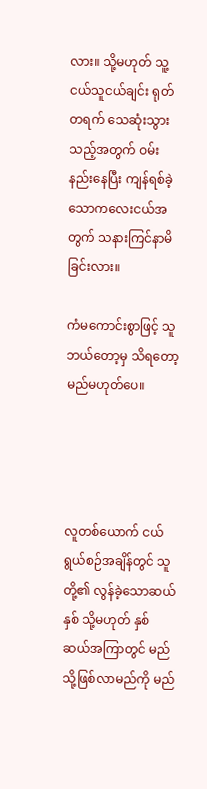လား။ သို့မဟုတ် သူ့ငယ်သူငယ်ချင်း ရုတ်တရက် သေဆုံးသွားသည့်အတွက် ဝမ်းနည်းနေပြီး ကျန်ရစ်ခဲ့သောကလေးငယ်အတွက် သနားကြင်နာမိခြင်းလား။

ကံမကောင်းစွာဖြင့် သူဘယ်တော့မှ သိရတော့မည်မဟုတ်ပေ။




လူတစ်ယောက် ငယ်ရွယ်စဉ်အချိန်တွင် သူတို့၏ လွန်ခဲ့သောဆယ်နှစ် သို့မဟုတ် နှစ်ဆယ်အကြာတွင် မည်သို့ဖြစ်လာမည်ကို မည်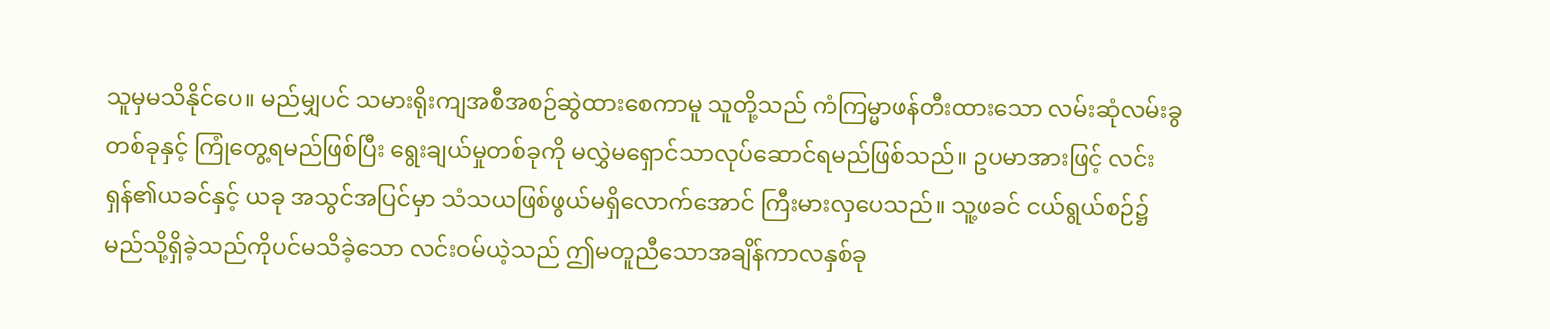သူမှမသိနိုင်ပေ။ မည်မျှပင် သမားရိုးကျအစီအစဉ်ဆွဲထားစေကာမူ သူတို့သည် ကံကြမ္မာဖန်တီးထားသော လမ်းဆုံလမ်းခွတစ်ခုနှင့် ကြုံတွေ့ရမည်ဖြစ်ပြီး ရွေးချယ်မှုတစ်ခုကို မလွှဲမရှောင်သာလုပ်ဆောင်ရမည်ဖြစ်သည်။ ဥပမာအားဖြင့် လင်းရှန်၏ယခင်နှင့် ယခု အသွင်အပြင်မှာ သံသယဖြစ်ဖွယ်မရှိလောက်အောင် ကြီးမားလှပေသည်။ သူ့ဖခင် ငယ်ရွယ်စဉ်၌ မည်သို့ရှိခဲ့သည်ကိုပင်မသိခဲ့သော လင်းဝမ်ယဲ့သည် ဤမတူညီသောအချိန်ကာလနှစ်ခု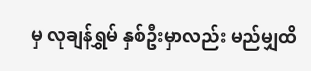မှ လုချန်ရွှမ် နှစ်ဦးမှာလည်း မည်မျှထိ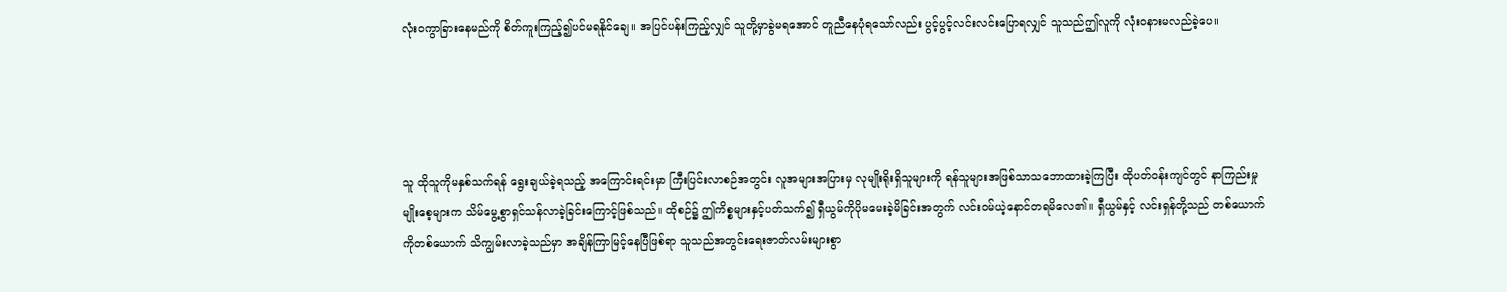လုံးဝကွာခြားနေမည်ကို စိတ်ကူးကြည့်၍ပင်မရနိုင်ချေ။ အပြင်ပန်းကြည့်လျှင် သူတို့မှာခွဲမရအောင် တူညီနေပုံရသော်လည်း ပွင့်ပွင့်လင်းလင်းပြောရလျှင် သူသည်ဤလူကို လုံးဝနားမလည်ခဲ့ပေ။




သူ ထိုသူကိုမနှစ်သက်ရန် ရွေးချယ်ခဲ့ရသည့် အကြောင်းရင်းမှာ ကြီးပြင်းလာစဉ်အတွင်း လူအများအပြားမှ လုမျိုးရိုးရှိသူများကို ရန်သူများအဖြစ်သာသဘောထားခဲ့ကြပြီး ထိုပတ်ဝန်းကျင်တွင် နာကြည်းမှုမျိုးစေ့များက သိမ်မွေ့စွာရှင်သန်လာခဲ့ခြင်းကြောင့်ဖြစ်သည်။ ထိုစဉ်၌ ဤကိစ္စများနှင့်ပတ်သက်၍ ရှီယွမ်ကိုပိုမမေးခဲ့မိခြင်းအတွက် လင်းဝမ်ယဲ့နောင်တရမိလေ၏။ ရှီယွမ်နှင့် လင်းရှန်တို့သည် တစ်ယောက်ကိုတစ်ယောက် သိကျွမ်းလာခဲ့သည်မှာ အချိန်ကြာမြင့်နေပြီဖြစ်ရာ သူသည်အတွင်းရေးဇာတ်လမ်းများစွာ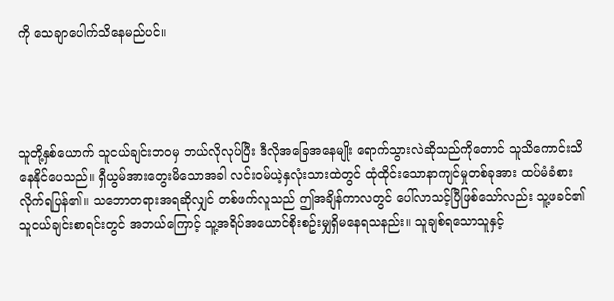ကို သေချာပေါက်သိနေမည်ပင်။




သူတို့နှစ်ယောက် သူငယ်ချင်းဘဝမှ ဘယ်လိုလုပ်ပြီး ဒီလိုအခြေအနေမျိုး ရောက်သွားလဲဆိုသည်ကိုတောင် သူသိကောင်းသိနေနိုင်ပေသည်။ ရှီယွမ်အားတွေးမိသောအခါ လင်းဝမ်ယဲ့နှလုံးသားထဲတွင် ထုံထိုင်းသောနာကျင်မှုတစ်ခုအား ထပ်မံခံစားလိုက်ရပြန်၏။ သဘောတရားအရဆိုလျှင် တစ်ဖက်လူသည် ဤအချိန်ကာလတွင် ပေါ်လာသင့်ပြီဖြစ်သော်လည်း သူ့ဖခင်၏သူငယ်ချင်းစာရင်းတွင် အဘယ်ကြောင့် သူ့အရိပ်အယောင်စိုးစဥ်းမျှရှိမနေရသနည်း။ သူချစ်ရသောသူနှင့်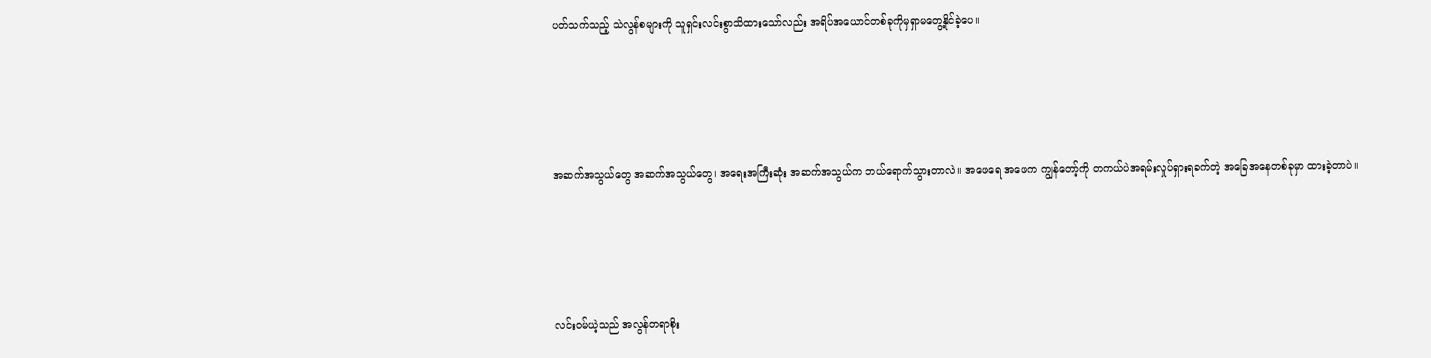ပတ်သက်သည့် သဲလွန်စများကို သူရှင်းလင်းစွာသိထားသော်လည်း အရိပ်အယောင်တစ်ခုကိုမှရှာမတွေ့နိုင်ခဲ့ပေ။




အဆက်အသွယ်တွေ အဆက်အသွယ်တွေ၊ အရေးအကြီးဆုံး အဆက်အသွယ်က ဘယ်ရောက်သွားတာလဲ။ အဖေရေ အဖေက ကျွန်တော့်ကို တကယ်ပဲအရမ်းလှုပ်ရှားရခက်တဲ့ အခြေအနေတစ်ခုမှာ ထားခဲ့တာပဲ။




လင်းဝမ်ယဲ့သည် အလွန်တရာစိုး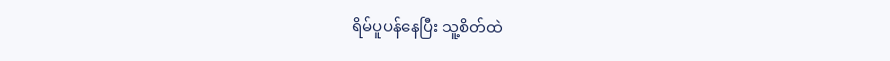ရိမ်ပူပန်နေပြီး သူ့စိတ်ထဲ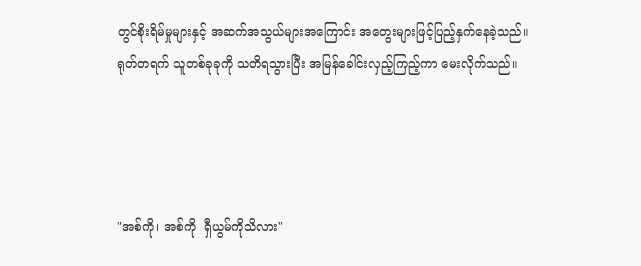တွင်စိုးရိမ်မှုများနှင့် အဆက်အသွယ်များအကြောင်း အတွေးများဖြင့်ပြည့်နှက်နေခဲ့သည်။ ရုတ်တရက် သူတစ်ခုခုကို သတိရသွားပြီး အမြန်ခေါင်းလှည့်ကြည့်ကာ မေးလိုက်သည်။




"အစ်ကို၊ အစ်ကို  ရှီယွမ်ကိုသိလား"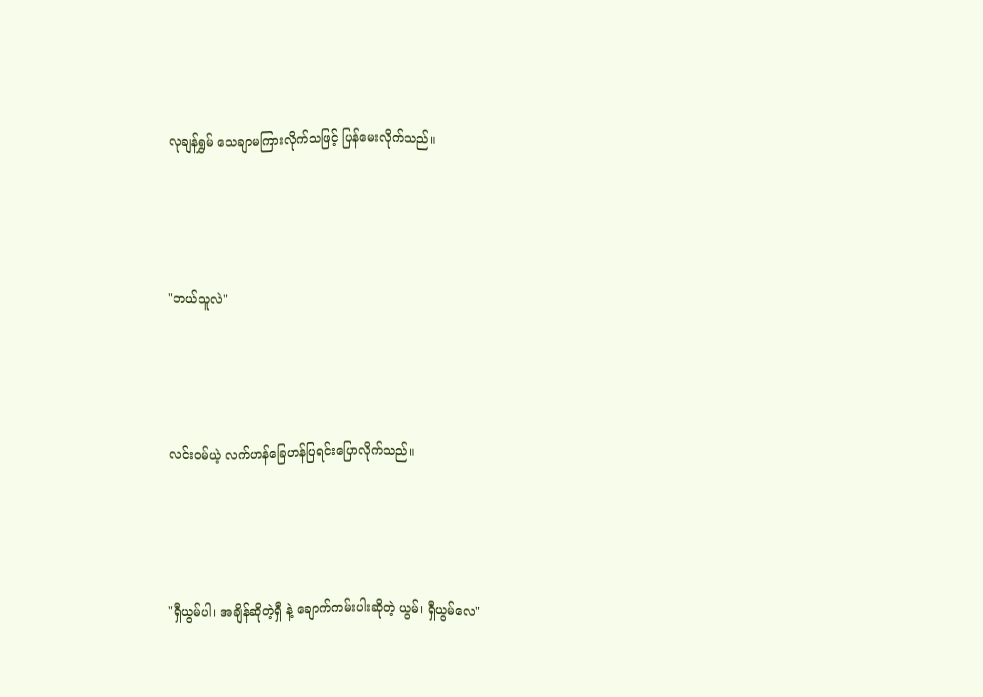လုချန်ရွှမ် သေချာမကြားလိုက်သဖြင့် ပြန်မေးလိုက်သည်။




"ဘယ်သူလဲ"




လင်းဝမ်ယဲ့ လက်ဟန်ခြေဟန်ပြရင်းပြောလိုက်သည်။




"ရှီယွမ်ပါ၊ အချိန်ဆိုတဲ့ရှီ နဲ့ ချောက်ကမ်းပါးဆိုတဲ့ ယွမ်၊ ရှီယွမ်လေ"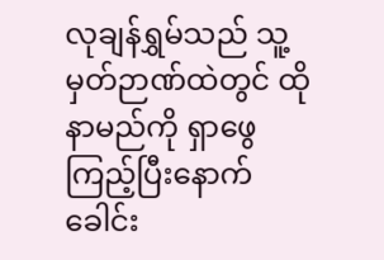လုချန်ရွှမ်သည် သူ့မှတ်ဉာဏ်ထဲတွင် ထိုနာမည်ကို ရှာဖွေကြည့်ပြီးနောက် ခေါင်း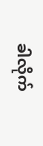ခါလိုက်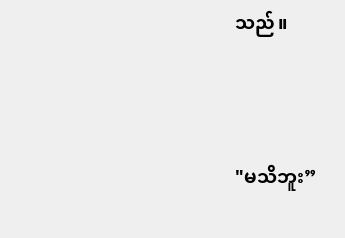သည်။




"မသိဘူး”